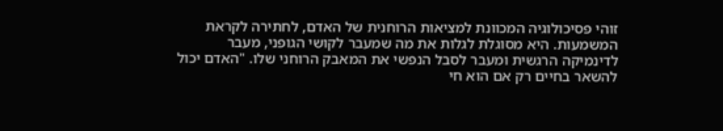זוהי פסיכולוגיה המכוונת למציאות הרוחנית של האדם, לחתירה לקראת המשמעות. היא מסוגלת לגלות את מה שמעבר לקושי הגופני, מעבר לדינמיקה הרגשית ומעבר לסבל הנפשי את המאבק הרוחני שלו. "האדם יכול להשאר בחיים רק אם הוא חי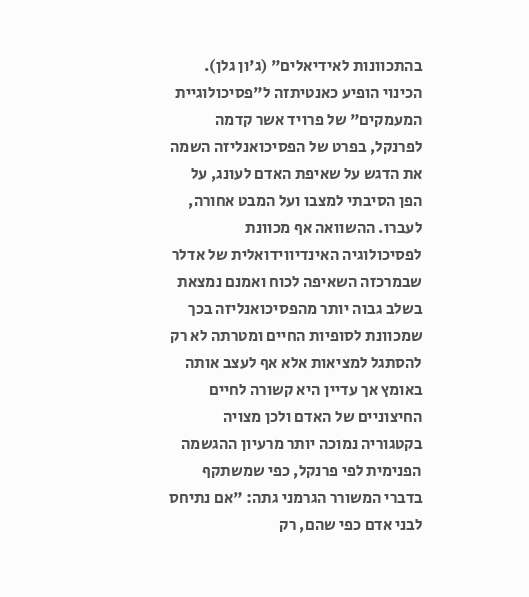בהתכוונות לאידיאלים" (ג'ון גלן).
הכינוי הופיע כאנטיתזה ל"פסיכולוגיית המעמקים" של פרויד אשר קדמה לפרנקל, בפרט של הפסיכואנליזה השמה את הדגש על שאיפת האדם לעונג, על הפן הסיבתי למצבו ועל המבט אחורה, לעברו. ההשוואה אף מכוונת לפסיכולוגיה האינדיווידואלית של אדלר שבמרכזה השאיפה לכוח ואמנם נמצאת בשלב גבוה יותר מהפסיכואנליזה בכך שמכוונת לסופיות החיים ומטרתה לא רק להסתגל למציאות אלא אף לעצב אותה באומץ אך עדיין היא קשורה לחיים החיצוניים של האדם ולכן מצויה בקטגוריה נמוכה יותר מרעיון ההגשמה הפנימית לפי פרנקל, כפי שמשתקף בדברי המשורר הגרמני גתה: "אם נתיחס לבני אדם כפי שהם, רק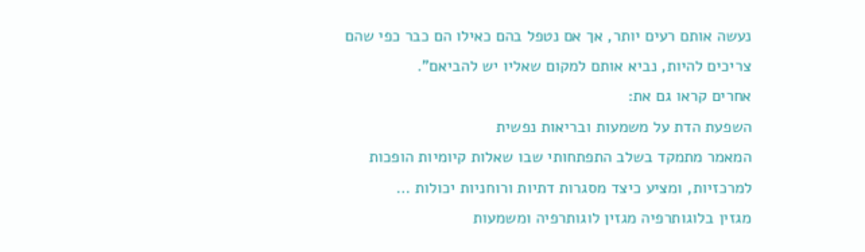נעשה אותם רעים יותר, אך אם נטפל בהם כאילו הם כבר כפי שהם צריכים להיות, נביא אותם למקום שאליו יש להביאם".
אחרים קראו גם את:
השפעת הדת על משמעות ובריאות נפשית
המאמר מתמקד בשלב התפתחותי שבו שאלות קיומיות הופכות למרכזיות, ומציע כיצד מסגרות דתיות ורוחניות יכולות …
מגזין בלוגותרפיה מגזין לוגותרפיה ומשמעות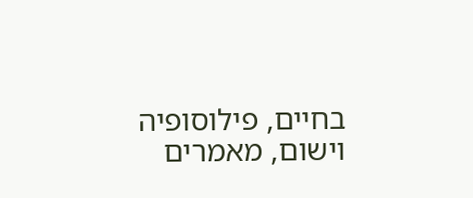בחיים, פילוסופיה וישום, מאמרים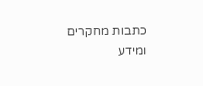כתבות מחקרים ומידע